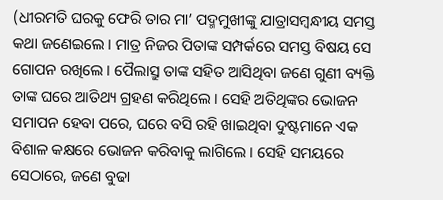(ଧୀରମତି ଘରକୁ ଫେରି ତାର ମା’ ପଦ୍ମମୁଖୀଙ୍କୁ ଯାତ୍ରାସମ୍ବନ୍ଧୀୟ ସମସ୍ତ କଥା ଜଣେଇଲେ । ମାତ୍ର ନିଜର ପିତାଙ୍କ ସମ୍ପର୍କରେ ସମସ୍ତ ବିଷୟ ସେ ଗୋପନ ରଖିଲେ । ପୈଲାସ୍ରୁ ତାଙ୍କ ସହିତ ଆସିଥିବା ଜଣେ ଗୁଣୀ ବ୍ୟକ୍ତି ତାଙ୍କ ଘରେ ଆତିଥ୍ୟ ଗ୍ରହଣ କରିଥିଲେ । ସେହି ଅତିଥିଙ୍କର ଭୋଜନ ସମାପନ ହେବା ପରେ, ଘରେ ବସି ରହି ଖାଇଥିବା ଦୁଷ୍ଟମାନେ ଏକ ବିଶାଳ କକ୍ଷରେ ଭୋଜନ କରିବାକୁ ଲାଗିଲେ । ସେହି ସମୟରେ ସେଠାରେ, ଜଣେ ବୁଢା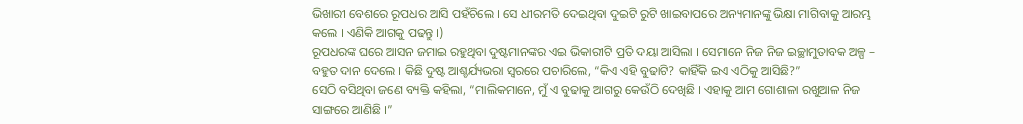ଭିଖାରୀ ବେଶରେ ରୂପଧର ଆସି ପହଁଚିଲେ । ସେ ଧୀରମତି ଦେଇଥିବା ଦୁଇଟି ରୁଟି ଖାଇବାପରେ ଅନ୍ୟମାନଙ୍କୁ ଭିକ୍ଷା ମାଗିବାକୁ ଆରମ୍ଭ କଲେ । ଏଣିକି ଆଗକୁ ପଢନ୍ତୁ ।)
ରୂପଧରଙ୍କ ଘରେ ଆସନ ଜମାଇ ରହୁଥିବା ଦୁଷ୍ଟମାନଙ୍କର ଏଇ ଭିକାରୀଟି ପ୍ରତି ଦୟା ଆସିଲା । ସେମାନେ ନିଜ ନିଜ ଇଚ୍ଛାମୁତାବକ ଅଳ୍ପ – ବହୁତ ଦାନ ଦେଲେ । କିଛି ଦୁଷ୍ଟ ଆଶ୍ଚର୍ଯ୍ୟଭରା ସ୍ୱରରେ ପଚାରିଲେ, “କିଏ ଏହି ବୁଢାଟି? କାହିଁକି ଇଏ ଏଠିକୁ ଆସିଛି?”
ସେଠି ବସିଥିବା ଜଣେ ବ୍ୟକ୍ତି କହିଲା, “ମାଲିକମାନେ, ମୁଁ ଏ ବୁଢାକୁ ଆଗରୁ କେଉଁଠି ଦେଖିଛି । ଏହାକୁ ଆମ ଗୋଶାଳା ରଖୁଆଳ ନିଜ ସାଙ୍ଗରେ ଆଣିଛି ।”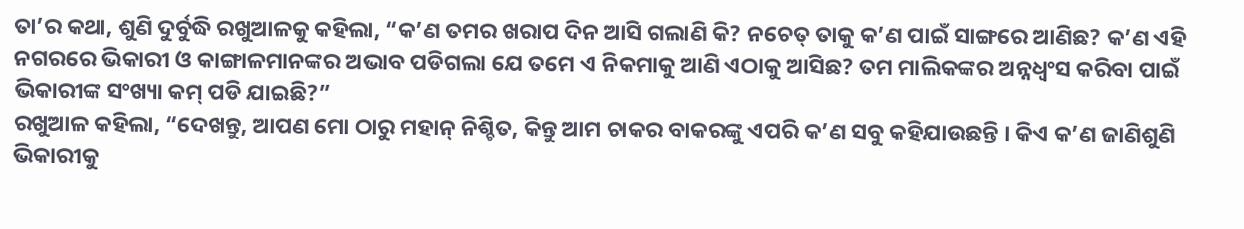ତା’ର କଥା, ଶୁଣି ଦୁର୍ବୁଦ୍ଧି ରଖୁଆଳକୁ କହିଲା, “କ’ଣ ତମର ଖରାପ ଦିନ ଆସି ଗଲାଣି କି? ନଚେତ୍ ତାକୁ କ’ଣ ପାଇଁ ସାଙ୍ଗରେ ଆଣିଛ? କ’ଣ ଏହି ନଗରରେ ଭିକାରୀ ଓ କାଙ୍ଗାଳମାନଙ୍କର ଅଭାବ ପଡିଗଲା ଯେ ତମେ ଏ ନିକମାକୁ ଆଣି ଏଠାକୁ ଆସିଛ? ତମ ମାଲିକଙ୍କର ଅନ୍ନଧ୍ୱଂସ କରିବା ପାଇଁ ଭିକାରୀଙ୍କ ସଂଖ୍ୟା କମ୍ ପଡି ଯାଇଛି?”
ରଖୁଆଳ କହିଲା, “ଦେଖନ୍ତୁ, ଆପଣ ମୋ ଠାରୁ ମହାନ୍ ନିଶ୍ଚିତ, କିନ୍ତୁ ଆମ ଚାକର ବାକରଙ୍କୁ ଏପରି କ’ଣ ସବୁ କହିଯାଉଛନ୍ତି । କିଏ କ’ଣ ଜାଣିଶୁଣି ଭିକାରୀକୁ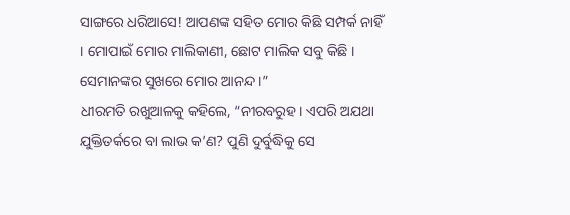ସାଙ୍ଗରେ ଧରିଆସେ! ଆପଣଙ୍କ ସହିତ ମୋର କିଛି ସମ୍ପର୍କ ନାହିଁ । ମୋପାଇଁ ମୋର ମାଲିକାଣୀ, ଛୋଟ ମାଲିକ ସବୁ କିଛି । ସେମାନଙ୍କର ସୁଖରେ ମୋର ଆନନ୍ଦ ।”
ଧୀରମତି ରଖୁଆଳକୁ କହିଲେ, “ନୀରବରୁହ । ଏପରି ଅଯଥା ଯୁକ୍ତିତର୍କରେ ବା ଲାଭ କ’ଣ? ପୁଣି ଦୁର୍ବୁଦ୍ଧିକୁ ସେ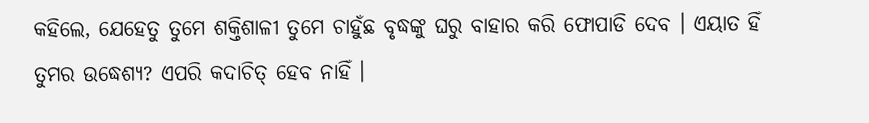କହିଲେ, ଯେହେତୁ ତୁମେ ଶକ୍ତିଶାଳୀ ତୁମେ ଚାହୁଁଛ ବୃଦ୍ଧଙ୍କୁ ଘରୁ ବାହାର କରି ଫୋପାଡି ଦେବ । ଏୟାତ ହିଁ ତୁମର ଉଦ୍ଧେଶ୍ୟ? ଏପରି କଦାଚିତ୍ ହେବ ନାହିଁ ।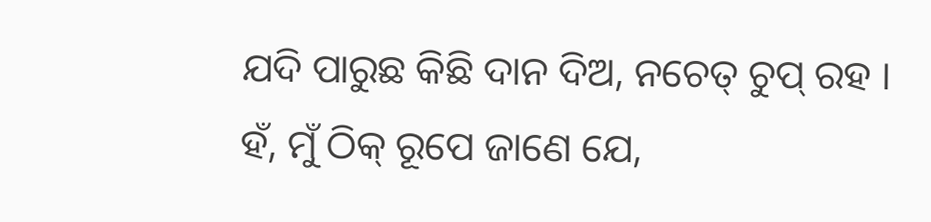ଯଦି ପାରୁଛ କିଛି ଦାନ ଦିଅ, ନଚେତ୍ ଚୁପ୍ ରହ । ହଁ, ମୁଁ ଠିକ୍ ରୂପେ ଜାଣେ ଯେ,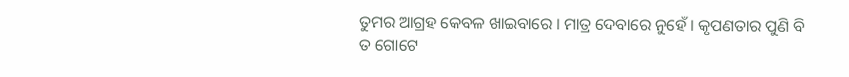ତୁମର ଆଗ୍ରହ କେବଳ ଖାଇବାରେ । ମାତ୍ର ଦେବାରେ ନୁହେଁ । କୃପଣତାର ପୁଣି ବି ତ ଗୋଟେ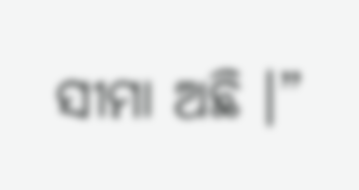ସୀମା ଅଛି ।”